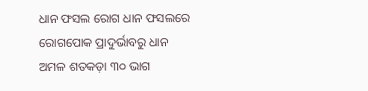ଧାନ ଫସଲ ରୋଗ ଧାନ ଫସଲରେ ରୋଗପୋକ ପ୍ରାଦୁର୍ଭାବରୁ ଧାନ ଅମଳ ଶତକଡ଼ା ୩୦ ଭାଗ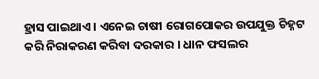ହ୍ରାସ ପାଇଥାଏ । ଏନେଇ ଚାଷୀ ରୋଗପୋକର ଉପଯୁକ୍ତ ଚିହ୍ନଟ କରି ନିରାକରଣ କରିବା ଦରକାର । ଧାନ ଫସଲର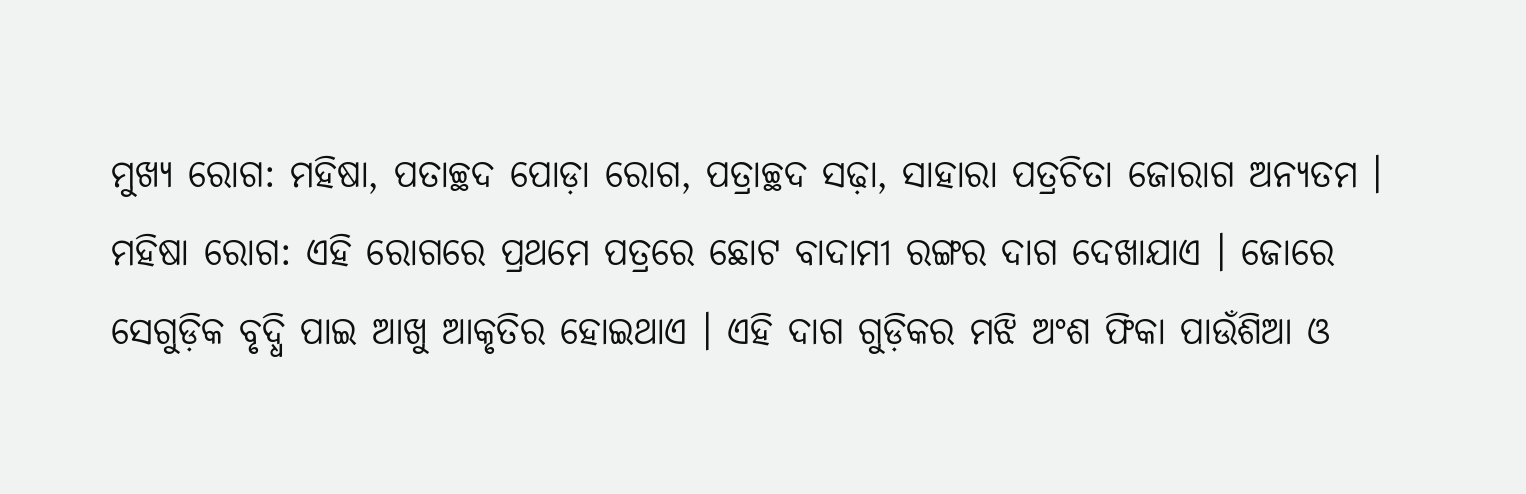ମୁଖ୍ୟ ରୋଗ: ମହିଷା, ପତାଚ୍ଛଦ ପୋଡ଼ା ରୋଗ, ପତ୍ରାଚ୍ଛଦ ସଢ଼ା, ସାହାରା ପତ୍ରଚିତା ଜୋରାଗ ଅନ୍ୟତମ । ମହିଷା ରୋଗ: ଏହି ରୋଗରେ ପ୍ରଥମେ ପତ୍ରରେ ଛୋଟ ବାଦାମୀ ରଙ୍ଗର ଦାଗ ଦେଖାଯାଏ । ଜୋରେ ସେଗୁଡ଼ିକ ବୃଦ୍ଧି ପାଇ ଆଖୁ ଆକୃତିର ହୋଇଥାଏ । ଏହି ଦାଗ ଗୁଡ଼ିକର ମଝି ଅଂଶ ଫିକା ପାଉଁଶିଆ ଓ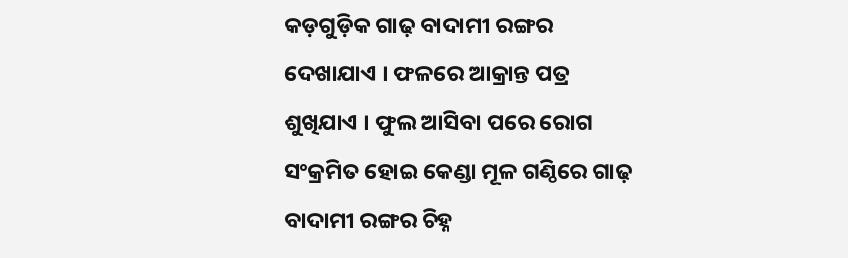କଡ଼ଗୁଡ଼ିକ ଗାଢ଼ ବାଦାମୀ ରଙ୍ଗର ଦେଖାଯାଏ । ଫଳରେ ଆକ୍ରାନ୍ତ ପତ୍ର ଶୁଖିଯାଏ । ଫୁଲ ଆସିବା ପରେ ରୋଗ ସଂକ୍ରମିତ ହୋଇ କେଣ୍ଡା ମୂଳ ଗଣ୍ଠିରେ ଗାଢ଼ ବାଦାମୀ ରଙ୍ଗର ଚିହ୍ନ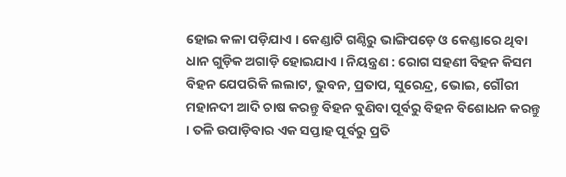ହୋଇ କଳା ପଡ଼ିଯାଏ । କେଣ୍ଡାଟି ଗଣ୍ଠିରୁ ଭାଙ୍ଗିପଡ଼େ ଓ କେଣ୍ଡାରେ ଥିବା ଧାନ ଗୁଡ଼ିକ ଅଗାଡ଼ି ହୋଇଯାଏ । ନିୟନ୍ତ୍ରଣ : ରୋଗ ସହଣୀ ବିହନ କିସମ ବିହନ ଯେପରିକି ଲଲାଟ, ଭୁବନ, ପ୍ରତାପ, ସୁରେନ୍ଦ୍ର, ଭୋଇ, ଗୌରୀ ମହାନଦୀ ଆଦି ଚାଷ କରନ୍ତୁ ବିହନ ବୁଣିବା ପୂର୍ବରୁ ବିହନ ବିଶୋଧନ କରନ୍ତୁ । ତଳି ଉପାଡ଼ିବାର ଏକ ସପ୍ତାହ ପୂର୍ବରୁ ପ୍ରତି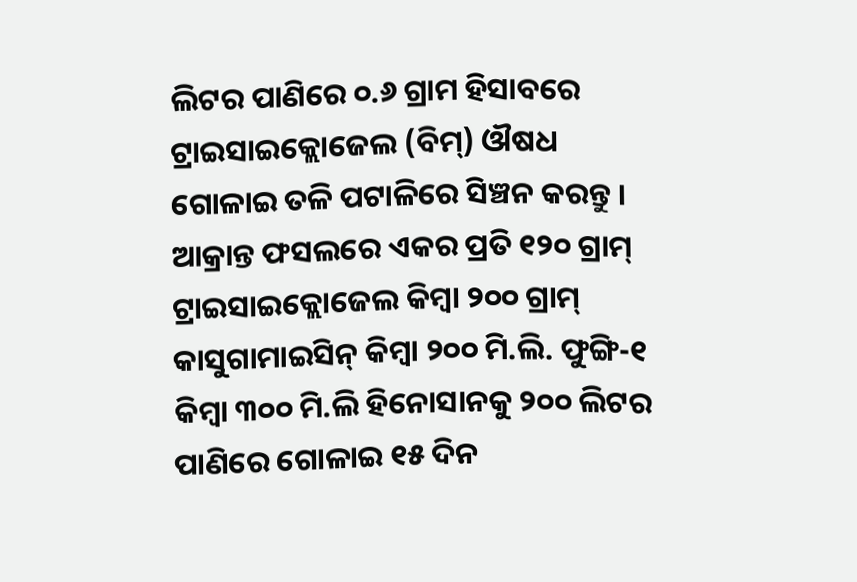ଲିଟର ପାଣିରେ ୦.୬ ଗ୍ରାମ ହିସାବରେ ଟ୍ରାଇସାଇକ୍ଲୋଜେଲ (ବିମ୍) ଔଷଧ ଗୋଳାଇ ତଳି ପଟାଳିରେ ସିଞ୍ଚନ କରନ୍ତୁ । ଆକ୍ରାନ୍ତ ଫସଲରେ ଏକର ପ୍ରତି ୧୨୦ ଗ୍ରାମ୍ ଟ୍ରାଇସାଇକ୍ଲୋଜେଲ କିମ୍ବା ୨୦୦ ଗ୍ରାମ୍ କାସୁଗାମାଇସିନ୍ କିମ୍ବା ୨୦୦ ମି.ଲି. ଫୁଙ୍ଗି-୧ କିମ୍ବା ୩୦୦ ମି.ଲି ହିନୋସାନକୁ ୨୦୦ ଲିଟର ପାଣିରେ ଗୋଳାଇ ୧୫ ଦିନ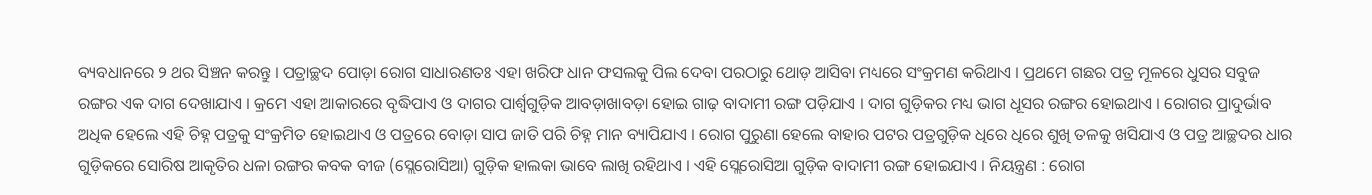ବ୍ୟବଧାନରେ ୨ ଥର ସିଞ୍ଚନ କରନ୍ତୁ । ପତ୍ରାଚ୍ଛଦ ପୋଡ଼ା ରୋଗ ସାଧାରଣତଃ ଏହା ଖରିଫ ଧାନ ଫସଲକୁ ପିଲ ଦେବା ପରଠାରୁ ଥୋଡ଼ ଆସିବା ମଧ୍ୟରେ ସଂକ୍ରମଣ କରିଥାଏ । ପ୍ରଥମେ ଗଛର ପତ୍ର ମୂଳରେ ଧୁସର ସବୁଜ ରଙ୍ଗର ଏକ ଦାଗ ଦେଖାଯାଏ । କ୍ରମେ ଏହା ଆକାରରେ ବୃଦ୍ଧିପାଏ ଓ ଦାଗର ପାର୍ଶ୍ବଗୁଡ଼ିକ ଆବଡ଼ାଖାବଡ଼ା ହୋଇ ଗାଢ଼ ବାଦାମୀ ରଙ୍ଗ ପଡ଼ିଯାଏ । ଦାଗ ଗୁଡ଼ିକର ମଧ୍ୟ ଭାଗ ଧୂସର ରଙ୍ଗର ହୋଇଥାଏ । ରୋଗର ପ୍ରାଦୁର୍ଭାବ ଅଧିକ ହେଲେ ଏହି ଚିହ୍ନ ପତ୍ରକୁ ସଂକ୍ରମିତ ହୋଇଥାଏ ଓ ପତ୍ରରେ ବୋଡ଼ା ସାପ ଜାତି ପରି ଚିହ୍ନ ମାନ ବ୍ୟାପିଯାଏ । ରୋଗ ପୁରୁଣା ହେଲେ ବାହାର ପଟର ପତ୍ରଗୁଡ଼ିକ ଧିରେ ଧିରେ ଶୁଖି ତଳକୁ ଖସିଯାଏ ଓ ପତ୍ର ଆଚ୍ଛଦର ଧାର ଗୁଡ଼ିକରେ ସୋରିଷ ଆକୃତିର ଧଳା ରଙ୍ଗର କବକ ବୀଜ (ସ୍ଲେରୋସିଆ) ଗୁଡ଼ିକ ହାଲକା ଭାବେ ଲାଖି ରହିଥାଏ । ଏହି ସ୍ଲେରୋସିଆ ଗୁଡ଼ିକ ବାଦାମୀ ରଙ୍ଗ ହୋଇଯାଏ । ନିୟନ୍ତ୍ରଣ : ରୋଗ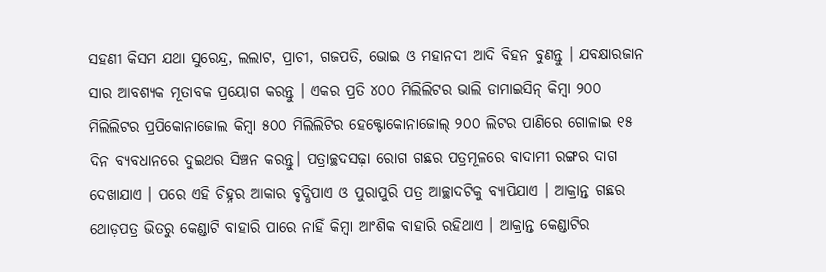ସହଣୀ କିସମ ଯଥା ସୁରେନ୍ଦ୍ର, ଲଲାଟ, ପ୍ରାଚୀ, ଗଜପତି, ଭୋଇ ଓ ମହାନଦୀ ଆଦି ବିହନ ବୁଣନ୍ତୁ । ଯବକ୍ଷାରଜାନ ସାର ଆବଶ୍ୟକ ମୂତାବକ ପ୍ରୟୋଗ କରନ୍ତୁ । ଏକର ପ୍ରତି ୪୦୦ ମିଲିଲିଟର ଭାଲି ଡାମାଇସିନ୍ କିମ୍ବା ୨୦୦ ମିଲିଲିଟର ପ୍ରପିକୋନାଜୋଲ କିମ୍ବା ୫୦୦ ମିଲିଲିଟିର ହେକ୍ଟୋକୋନାଜୋଲ୍ ୨୦୦ ଲିଟର ପାଣିରେ ଗୋଳାଇ ୧୫ ଦିନ ବ୍ୟବଧାନରେ ଦୁଇଥର ସିଞ୍ଚନ କରନ୍ତୁ। ପତ୍ରାଚ୍ଛଦସଢ଼ା ରୋଗ ଗଛର ପତ୍ରମୂଳରେ ବାଦାମୀ ରଙ୍ଗର ଦାଗ ଦେଖାଯାଏ । ପରେ ଏହି ଚିହ୍ନର ଆକାର ବୃଦ୍ଧିପାଏ ଓ ପୁରାପୁରି ପତ୍ର ଆଚ୍ଛାଦଟିକୁ ବ୍ୟାପିଯାଏ । ଆକ୍ରାନ୍ତ ଗଛର ଥୋଡ଼ପତ୍ର ଭିତରୁ କେଣ୍ଡାଟି ବାହାରି ପାରେ ନାହିଁ କିମ୍ବା ଆଂଶିକ ବାହାରି ରହିଥାଏ । ଆକ୍ରାନ୍ତ କେଣ୍ଡାଟିର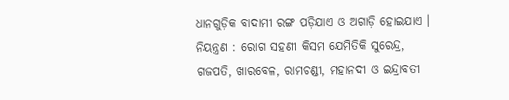ଧାନଗୁଡ଼ିକ ବାଦାମୀ ରଙ୍ଗ ପଡ଼ିଯାଏ ଓ ଅଗାଡ଼ି ହୋଇଯାଏ । ନିୟନ୍ତ୍ରଣ : ରୋଗ ସହଣୀ କିସମ ଯେମିତିକି ସୁରେନ୍ଦ୍ର, ଗଜପତି, ଖାରବେଳ, ରାମଚଣ୍ଡୀ, ମହାନଦୀ ଓ ଇନ୍ଦ୍ରାବତୀ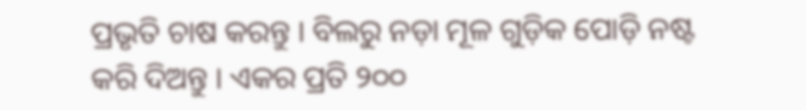ପ୍ରଭୃତି ଚାଷ କରନ୍ତୁ । ବିଲରୁ ନଡ଼ା ମୂଳ ଗୁଡ଼ିକ ପୋଡ଼ି ନଷ୍ଟ କରି ଦିଅନ୍ତୁ । ଏକର ପ୍ରତି ୨୦୦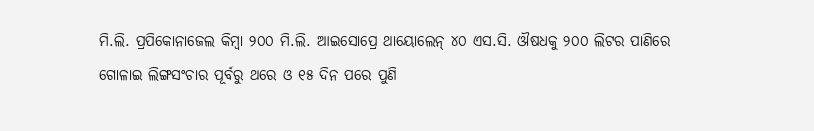ମି.ଲି. ପ୍ରପିକୋନାଜେଲ କିମ୍ବା ୨୦୦ ମି.ଲି. ଆଇସୋପ୍ରେ ଥାୟୋଲେନ୍ ୪୦ ଏସ.ସି. ଔଷଧକୁ ୨୦୦ ଲିଟର ପାଣିରେ ଗୋଳାଇ ଲିଙ୍ଗସଂଚାର ପୂର୍ବରୁ ଥରେ ଓ ୧୫ ଦିନ ପରେ ପୁଣି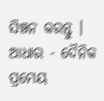ସିଞ୍ଚନ କରନ୍ତୁ । ଆଧାର - ଦୈନିକ ପ୍ରମେୟ